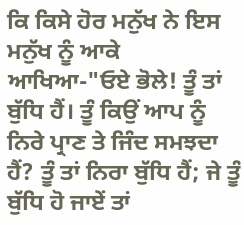ਕਿ ਕਿਸੇ ਹੋਰ ਮਨੁੱਖ ਨੇ ਇਸ ਮਨੁੱਖ ਨੂੰ ਆਕੇ ਆਖਿਆ-"ਓਏ ਭੋਲੇ! ਤੂੰ ਤਾਂ ਬੁੱਧਿ ਹੈਂ। ਤੂੰ ਕਿਉਂ ਆਪ ਨੂੰ ਨਿਰੇ ਪ੍ਰਾਣ ਤੇ ਜਿੰਦ ਸਮਝਦਾ ਹੈਂ? ਤੂੰ ਤਾਂ ਨਿਰਾ ਬੁੱਧਿ ਹੈਂ; ਜੇ ਤੂੰ ਬੁੱਧਿ ਹੋ ਜਾਏਂ ਤਾਂ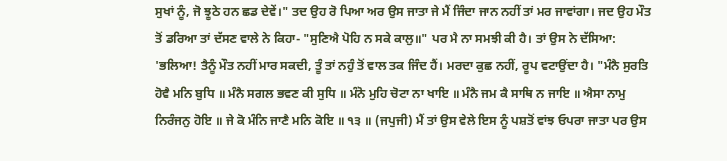ਸੁਖਾਂ ਨੂੰ, ਜੋ ਝੂਠੇ ਹਨ ਛਡ ਦੇਵੇਂ।" ਤਦ ਉਹ ਰੋ ਪਿਆ ਅਰ ਉਸ ਜਾਤਾ ਜੇ ਮੈਂ ਜਿੰਦਾ ਜਾਨ ਨਹੀਂ ਤਾਂ ਮਰ ਜਾਵਾਂਗਾ। ਜਦ ਉਹ ਮੌਤ ਤੋਂ ਡਰਿਆ ਤਾਂ ਦੱਸਣ ਵਾਲੇ ਨੇ ਕਿਹਾ- "ਸੁਣਿਐ ਪੋਹਿ ਨ ਸਕੇ ਕਾਲੁ॥" ਪਰ ਮੈ ਨਾ ਸਮਝੀ ਕੀ ਹੈ। ਤਾਂ ਉਸ ਨੇ ਦੱਸਿਆ: 'ਭਲਿਆ! ਤੈਨੂੰ ਮੌਤ ਨਹੀਂ ਮਾਰ ਸਕਦੀ, ਤੂੰ ਤਾਂ ਨਹੁੰ ਤੋਂ ਵਾਲ ਤਕ ਜਿੰਦ ਹੈਂ। ਮਰਦਾ ਕੁਛ ਨਹੀਂ, ਰੂਪ ਵਟਾਉਂਦਾ ਹੈ। "ਮੰਨੈ ਸੁਰਤਿ ਹੋਵੈ ਮਨਿ ਬੁਧਿ ॥ ਮੰਨੈ ਸਗਲ ਭਵਣ ਕੀ ਸੁਧਿ ॥ ਮੰਨੋ ਮੁਹਿ ਚੋਟਾ ਨਾ ਖਾਇ ॥ ਮੰਨੈ ਜਮ ਕੈ ਸਾਥਿ ਨ ਜਾਇ ॥ ਐਸਾ ਨਾਮੁ ਨਿਰੰਜਨੁ ਹੋਇ ॥ ਜੇ ਕੋ ਮੰਨਿ ਜਾਣੈ ਮਨਿ ਕੋਇ ॥ ੧੩ ॥ (ਜਪੁਜੀ) ਮੈਂ ਤਾਂ ਉਸ ਵੇਲੇ ਇਸ ਨੂੰ ਪਸ਼ਤੋਂ ਵਾਂਝ ਓਪਰਾ ਜਾਤਾ ਪਰ ਉਸ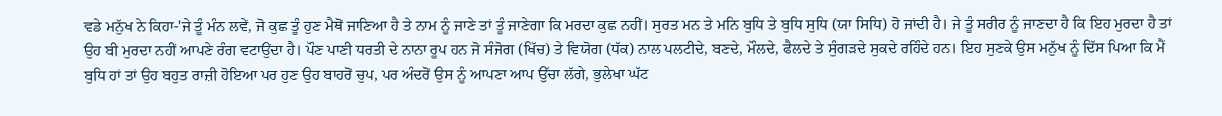ਵਡੇ ਮਨੁੱਖ ਨੇ ਕਿਹਾ-'ਜੇ ਤੂੰ ਮੰਨ ਲਵੇਂ, ਜੋ ਕੁਛ ਤੂੰ ਹੁਣ ਮੈਥੋਂ ਜਾਣਿਆ ਹੈ ਤੇ ਨਾਮ ਨੂੰ ਜਾਣੇ ਤਾਂ ਤੂੰ ਜਾਣੇਗਾ ਕਿ ਮਰਦਾ ਕੁਛ ਨਹੀਂ। ਸੁਰਤ ਮਨ ਤੇ ਮਨਿ ਬੁਧਿ ਤੇ ਬੁਧਿ ਸੁਧਿ (ਯਾ ਸਿਧਿ) ਹੋ ਜਾਂਦੀ ਹੈ। ਜੇ ਤੂੰ ਸਰੀਰ ਨੂੰ ਜਾਣਦਾ ਹੈ ਕਿ ਇਹ ਮੁਰਦਾ ਹੈ ਤਾਂ ਉਹ ਬੀ ਮੁਰਦਾ ਨਹੀਂ ਆਪਣੇ ਰੰਗ ਵਟਾਉਂਦਾ ਹੈ। ਪੌਣ ਪਾਣੀ ਧਰਤੀ ਦੇ ਨਾਨਾ ਰੂਪ ਹਨ ਜੋ ਸੰਜੋਗ (ਖਿੱਚ) ਤੇ ਵਿਯੋਗ (ਧੱਕ) ਨਾਲ ਪਲਟੀਦੇ, ਬਣਦੇ, ਮੌਲਦੇ, ਫੈਲਦੇ ਤੇ ਸੁੰਗੜਦੇ ਸੁਕਦੇ ਰਹਿੰਦੇ ਹਨ। ਇਹ ਸੁਣਕੇ ਉਸ ਮਨੁੱਖ ਨੂੰ ਦਿੱਸ ਪਿਆ ਕਿ ਮੈਂ ਬੁਧਿ ਹਾਂ ਤਾਂ ਉਹ ਬਹੁਤ ਰਾਜ਼ੀ ਹੋਇਆ ਪਰ ਹੁਣ ਉਹ ਬਾਹਰੋਂ ਚੁਪ, ਪਰ ਅੰਦਰੋਂ ਉਸ ਨੂੰ ਆਪਣਾ ਆਪ ਉੱਚਾ ਲੱਗੇ, ਭੁਲੇਖਾ ਘੱਟ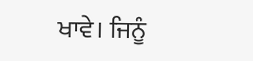ਖਾਵੇ। ਜਿਨੂੰ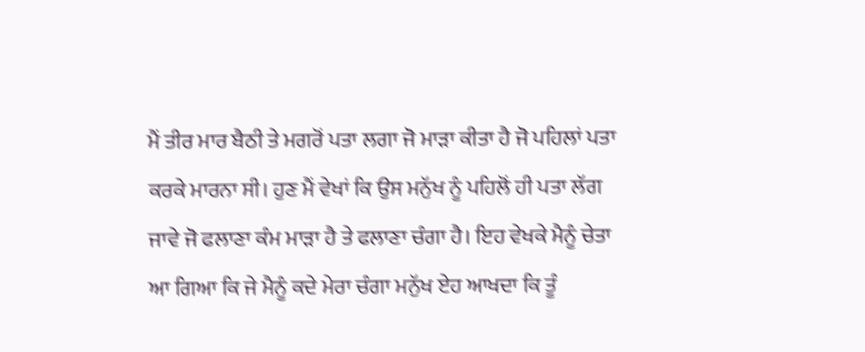ਮੈਂ ਤੀਰ ਮਾਰ ਬੈਠੀ ਤੇ ਮਗਰੋਂ ਪਤਾ ਲਗਾ ਜੋ ਮਾੜਾ ਕੀਤਾ ਹੈ ਜੋ ਪਹਿਲਾਂ ਪਤਾ ਕਰਕੇ ਮਾਰਨਾ ਸੀ। ਹੁਣ ਮੈਂ ਵੇਖਾਂ ਕਿ ਉਸ ਮਨੁੱਖ ਨੂੰ ਪਹਿਲੋਂ ਹੀ ਪਤਾ ਲੱਗ ਜਾਵੇ ਜੋ ਫਲਾਣਾ ਕੰਮ ਮਾੜਾ ਹੈ ਤੇ ਫਲਾਣਾ ਚੰਗਾ ਹੈ। ਇਹ ਵੇਖਕੇ ਮੈਨੂੰ ਚੇਤਾ ਆ ਗਿਆ ਕਿ ਜੇ ਮੈਨੂੰ ਕਦੇ ਮੇਰਾ ਚੰਗਾ ਮਨੁੱਖ ਏਹ ਆਖਦਾ ਕਿ ਤੂੰ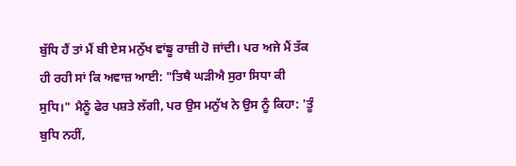ਬੁੱਧਿ ਹੈਂ ਤਾਂ ਮੈਂ ਬੀ ਏਸ ਮਨੁੱਖ ਵਾਂਙੂ ਰਾਜ਼ੀ ਹੋ ਜਾਂਦੀ। ਪਰ ਅਜੇ ਮੈਂ ਤੱਕ ਹੀ ਰਹੀ ਸਾਂ ਕਿ ਅਵਾਜ਼ ਆਈ: "ਤਿਥੈ ਘੜੀਐ ਸੁਰਾ ਸਿਧਾ ਕੀ ਸੁਧਿ।" ਮੈਨੂੰ ਫੇਰ ਪਸ਼ਤੇ ਲੱਗੀ, ਪਰ ਉਸ ਮਨੁੱਖ ਨੇ ਉਸ ਨੂੰ ਕਿਹਾ: 'ਤੂੰ ਬੁਧਿ ਨਹੀਂ,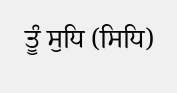ਤੂੰ ਸੁਧਿ (ਸਿਧਿ)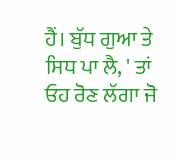ਹੈਂ। ਬੁੱਧ ਗੁਆ ਤੇ ਸਿਧ ਪਾ ਲੈ, ' ਤਾਂ ਓਹ ਰੋਣ ਲੱਗਾ ਜੋ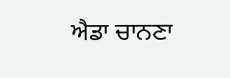ਐਡਾ ਚਾਨਣਾ